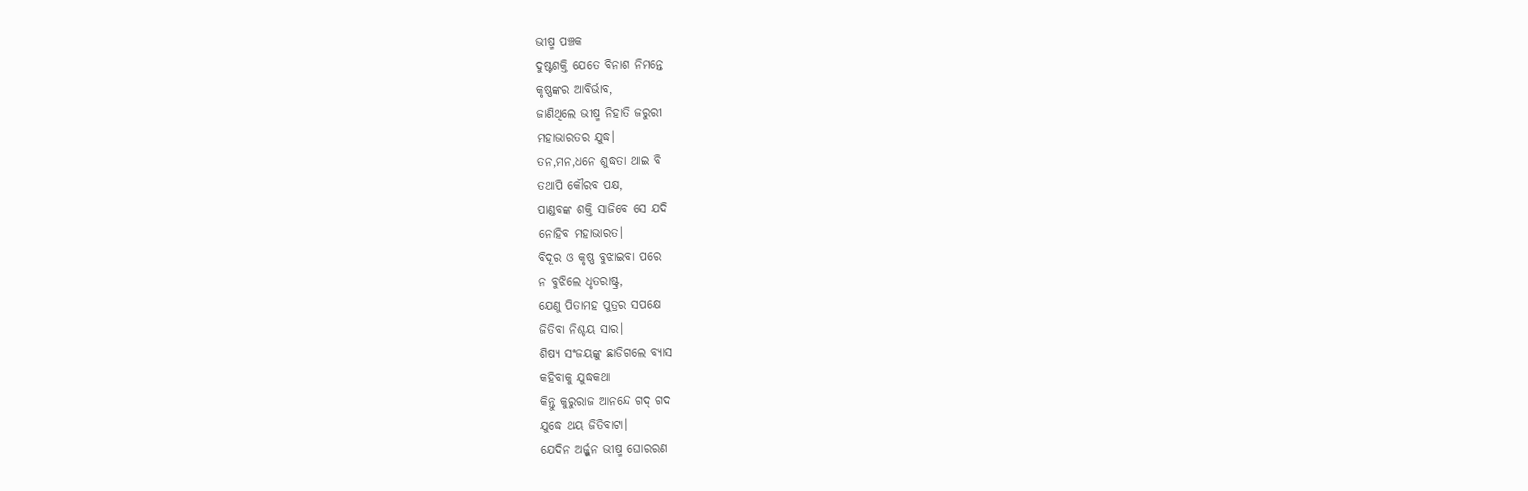ଭୀଷ୍ମ ପଞ୍ଚକ
ଦୁଷ୍ଟଶକ୍ତି ଯେତେ ବିନାଶ ନିମନ୍ତେ
କୃଷ୍ଣଙ୍କର ଆବିର୍ଭାବ,
ଜାଣିଥିଲେ ଭୀଷ୍ମ ନିହାତି ଜରୁରୀ
ମହାଭାରତର ଯୁଦ୍ଧ।
ତନ,ମନ,ଧନେ ଶୁଦ୍ଧତା ଥାଇ ବି
ତଥାପି କୌରବ ପକ୍ଷ,
ପାଣ୍ଡବଙ୍କ ଶକ୍ତି ସାଜିବେ ସେ ଯଦି
ନୋହିବ ମହାଭାରତ।
ବିଦୂର ଓ କୃଷ୍ଣ ବୁଝାଇବା ପରେ
ନ ବୁଝିଲେ ଧୃତରାଷ୍ଟ୍ର,
ଯେଣୁ ପିତାମହ ପୁତ୍ରର ସପକ୍ଷେ
ଜିତିବା ନିଶ୍ଚୟ ସାର।
ଶିଷ୍ୟ ସଂଜୟଙ୍କୁ ଛାଡିଗଲେ ବ୍ୟାସ
କହିବାକୁ ଯୁଦ୍ଧକଥା
କିନ୍ତୁ କୁରୁରାଜ ଆନନ୍ଦେ ଗଦ୍ ଗଦ
ଯୁଦ୍ଧେ ଥୟ ଜିତିବାଟା।
ଯେଦିନ ଅର୍ଜ୍ଜୁନ ଭୀଷ୍ମ ଘୋରରଣ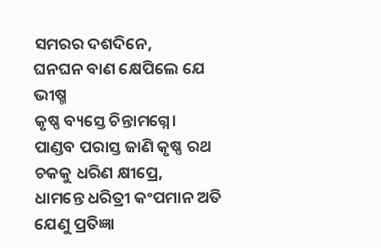ସମରର ଦଶଦିନେ,
ଘନଘନ ବାଣ କ୍ଷେପିଲେ ଯେ ଭୀଷ୍ମ
କୃଷ୍ଣ ବ୍ୟସ୍ତେ ଚିନ୍ତାମଗ୍ନେ।
ପାଣ୍ଡବ ପରାସ୍ତ ଜାଣି କୃଷ୍ଣ ରଥ
ଚକକୁ ଧରିଣ କ୍ଷୀପ୍ରେ,
ଧାମନ୍ତେ ଧରିତ୍ରୀ କଂପମାନ ଅତି
ଯେଣୁ ପ୍ରତିଜ୍ଞା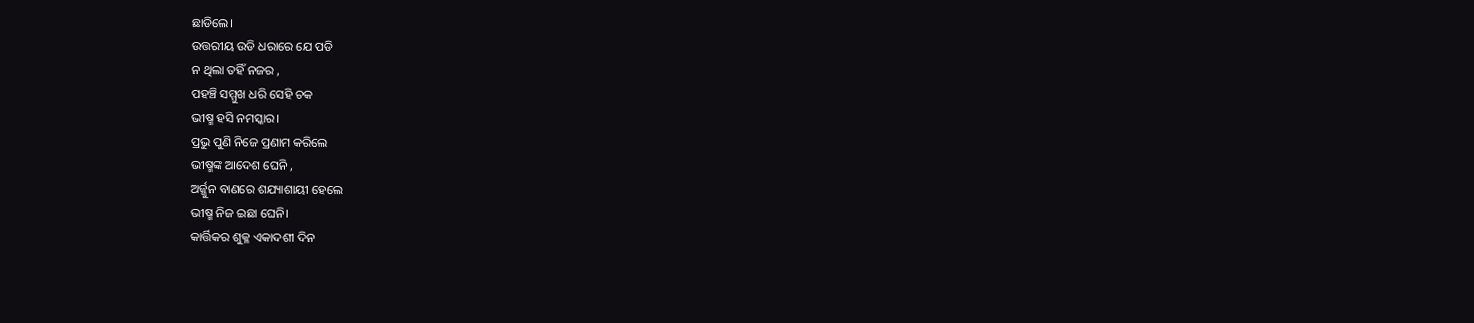ଛାଡିଲେ।
ଉତ୍ତରୀୟ ଉଡି ଧରାରେ ଯେ ପଡି
ନ ଥିଲା ତହିଁ ନଜର ,
ପହଞ୍ଚି ସମ୍ମୁଖ ଧରି ସେହି ଚକ
ଭୀଷ୍ମ ହସି ନମସ୍କାର।
ପ୍ରଭୁ ପୁଣି ନିଜେ ପ୍ରଣାମ କରିଲେ
ଭୀଷ୍ମଙ୍କ ଆଦେଶ ଘେନି ,
ଅର୍ଜ୍ଜୁନ ବାଣରେ ଶଯ୍ୟାଶାୟୀ ହେଲେ
ଭୀଷ୍ମ ନିଜ ଇଛା ଘେନି।
କାର୍ତ୍ତିକର ଶୁକ୍ଳ ଏକାଦଶୀ ଦିନ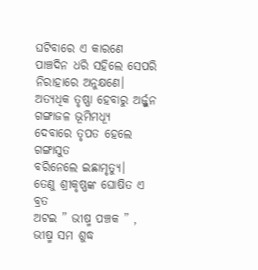ଘଟିବାରେ ଏ କାରଣେ
ପାଞ୍ଚଦିନ ଧରି ସହିଲେ ସେପରି
ନିରାହାରେ ଅନୁକ୍ଷଣେ।
ଅତ୍ୟଧିକ ତୃଷ୍ଣା ହେବାରୁ ଅର୍ଜ୍ଜୁନ
ଗଙ୍ଗାଜଳ ଭୂମିମଧ୍ୟୂ
ଦେବାରେ ତୃପତ ହେଲେ ଗଙ୍ଗାସୁତ
ବରିନେଲେ ଇଛାମୃତ୍ୟୁ।
ତେଣୁ ଶ୍ରୀକୃଷ୍ଣଙ୍କ ଘୋଷିତ ଏ ବ୍ରତ
ଅଟଇ ” ଭୀଷ୍ମ ପଞ୍ଚକ ” ,
ଭୀଷ୍ମ ସମ ଶୁଦ୍ଧ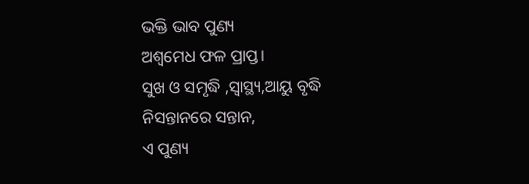ଭକ୍ତି ଭାବ ପୁଣ୍ୟ
ଅଶ୍ୱମେଧ ଫଳ ପ୍ରାପ୍ତ।
ସୁଖ ଓ ସମୃଦ୍ଧି ,ସ୍ୱାସ୍ଥ୍ୟ,ଆୟୁ ବୃଦ୍ଧି
ନିସନ୍ତାନରେ ସନ୍ତାନ,
ଏ ପୁଣ୍ୟ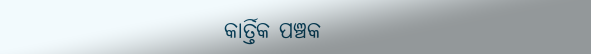କାର୍ତ୍ତିକ ପଞ୍ଚକ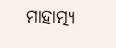ମାହାତ୍ମ୍ୟ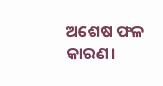ଅଶେଷ ଫଳ କାରଣ।